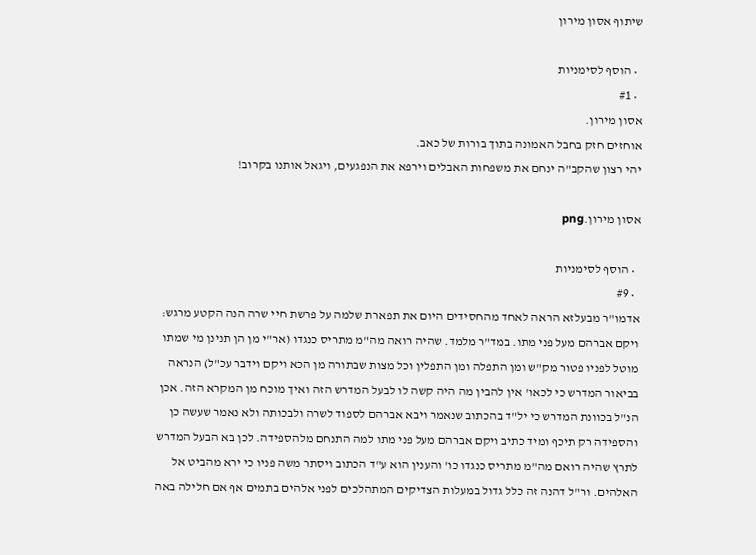שיתוף אסון מירון

  • הוסף לסימניות
  • #1
אסון מירון.
אוחזים חזק בחבל האמונה בתוך בורות של כאב.
יהי רצון שהקב"ה ינחם את משפחות האבלים וירפא את הנפגעים, ויגאל אותנו בקרוב!

אסון מירון.png

  • הוסף לסימניות
  • #9
אדמו"ר מבעלזא הראה לאחד מהחסידים היום את תפארת שלמה על פרשת חיי שרה הנה הקטע מרגש:
ויקם אברהם מעל פני מתו. במד"ר מלמד. שהיה רואה מה"מ מתריס כנגדו (אר"י מן הן תנינן מי שמתו מוטל לפניו פטור מק"ש ומן התפלה ומן התפלין וכל מצות שבתורה מן הכא ויקם וידבר עכ"ל) הנראה בביאור המדרש כי לכאו' אין להבין מה היה קשה לו לבעל המדרש הזה ואיך מוכח מן המקרא הזה. אכן הנ"ל בכוונת המדרש כי יל"ד בהכתוב שנאמר ויבא אברהם לספוד לשרה ולבכותה ולא נאמר שעשה כן והספידה רק תיכף ומיד כתיב ויקם אברהם מעל פני מתו למה התנחם מלהספידה. לכן בא הבעל המדרש לתרץ שהיה רואם מה"מ מתריס כנגדו כו' והענין הוא ע"ד הכתוב ויסתר משה פניו כי ירא מהביט אל האלהים. ור"ל דהנה זה כלל גדול במעלות הצדיקים המתהלכים לפני אלהים בתמים אף אם חלילה באה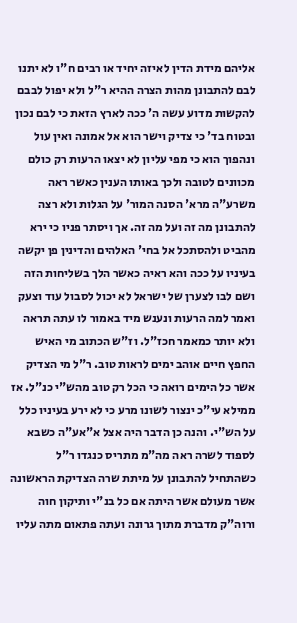אליהם מידת הדין לאיזה יחיד או רבים ח"ו לא יתנו לבם להתבונן מהות הצרה ההיא ר"ל ולא יפול לבבם להקשות מדוע עשה ה' ככה לארץ הזאת כי לבם נכון ובטוח בד' כי צדיק וישר הוא אל אמונה ואין עול ונהפוך הוא כי מפי עליון לא יצאו הרעות רק כולם מכוונים לטובה ולכך באותו הענין כאשר ראה משרע"ה מרא' הסנה המור' על הגלות ולא רצה להתבונן מה זה ועל מה זה. אך ויסתר פניו כי ירא מהביט ולהסתכל אל בחי' האלהים והדינין פן יקשה בעיניו על ככה והא ראיה כאשר הלך בשליחות הזה ושם לבו לצערן של ישראל לא יכול לסבול עוד וצעק ואמר למה הרעות ונענש מיד באמור לו עתה תראה ולא יותר כמאמר חכז"ל. וז"ש הכתוב מי האיש החפץ חיים אוהב ימים לראות טוב. ר"ל מי הצדיק אשר כל הימים רואה כי הכל רק טוב מהש"י כנ"ל. אז ממילא עי"כ ינצור לשונו מרע כי לא ירע בעיניו כלל על הש"י. והנה כן הדבר היה אצל א"אע"ה כשבא לספוד לשרה ראה מה"מ מתריס כנגדו ר"ל כשהתחיל להתבונן על מיתת שרה הצדיקת הראשונה אשר מעולם אשר היתה אם כל בנ"י ותיקון חוה ורוה"ק מדברת מתוך גרונה ועתה פתאום מתה עליו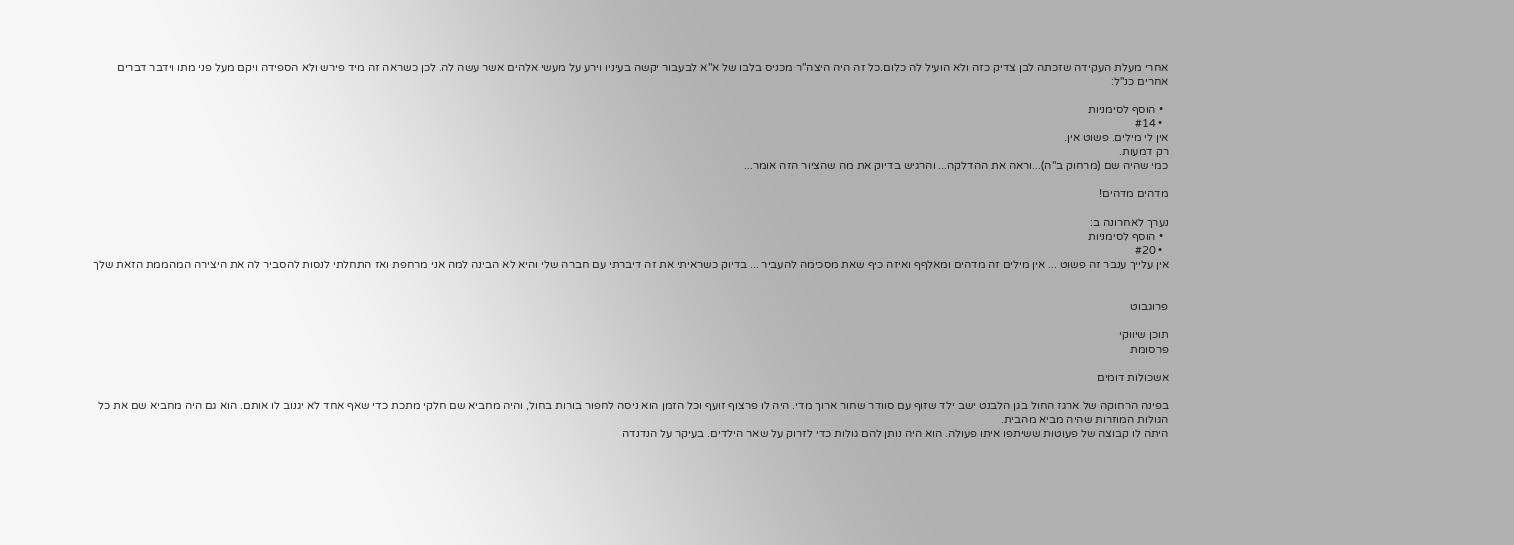אחרי מעלת העקידה שזכתה לבן צדיק כזה ולא הועיל לה כלום.כל זה היה היצה"ר מכניס בלבו של א"א לבעבור יקשה בעיניו וירע על מעשי אלהים אשר עשה לה. לכן כשראה זה מיד פירש ולא הספידה ויקם מעל פני מתו וידבר דברים אחרים כנ"ל:

  • הוסף לסימניות
  • #14
אין לי מילים. פשוט אין.
רק דמעות.
כמי שהיה שם (מרחוק ב"ה)...וראה את ההדלקה... והרגיש בדיוק את מה שהציור הזה אומר...

מדהים מדהים!

נערך לאחרונה ב:
  • הוסף לסימניות
  • #20
אין עלייך ענבר זה פשוט ... אין מילים זה מדהים ומאלףף ואיזה כיף שאת מסכימה להעביר ... בדיוק כשראיתי את זה דיברתי עם חברה שלי והיא לא הבינה למה אני מרחפת ואז התחלתי לנסות להסביר לה את היצירה המהממת הזאת שלך


פרוגבוט

תוכן שיווקי
פרסומת

אשכולות דומים

בפינה הרחוקה של ארגז החול בגן הלבנט ישב ילד שזוף עם סוודר שחור ארוך מדי. היה לו פרצוף זועף וכל הזמן הוא ניסה לחפור בורות בחול, והיה מחביא שם חלקי מתכת כדי שאף אחד לא יגנוב לו אותם. הוא גם היה מחביא שם את כל הגולות המוזרות שהיה מביא מהבית.
היתה לו קבוצה של פעוטות ששיתפו איתו פעולה. הוא היה נותן להם גולות כדי לזרוק על שאר הילדים. בעיקר על הנדנדה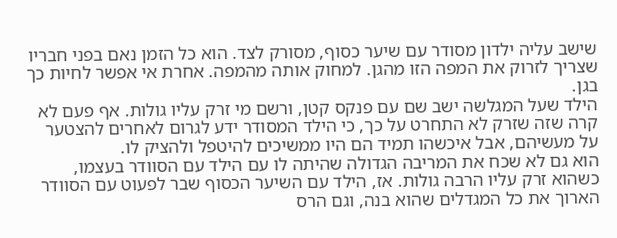שישב עליה ילדון מסודר עם שיער כסוף, מסורק לצד. הוא כל הזמן נאם בפני חבריו שצריך לזרוק את המפה הזו מהגן. למחוק אותה מהמפה. אחרת אי אפשר לחיות כך בגן.
הילד שעל המגלשה ישב שם עם פנקס קטן, ורשם מי זרק עליו גולות. אף פעם לא קרה שזה שזרק לא התחרט על כך, כי הילד המסודר ידע לגרום לאחרים להצטער על מעשיהם, אבל איכשהו תמיד הם היו ממשיכים להיטפל ולהציק לו.
הוא גם לא שכח את המריבה הגדולה שהיתה לו עם הילד עם הסוודר בעצמו, כשהוא זרק עליו הרבה גולות. אז, הילד עם השיער הכסוף שבר לפעוט עם הסוודר הארוך את כל המגדלים שהוא בנה, וגם הרס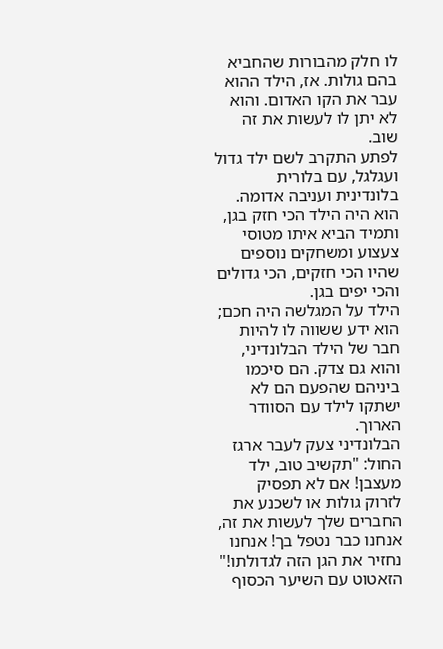לו חלק מהבורות שהחביא בהם גולות. אז, הילד ההוא עבר את הקו האדום. והוא לא יתן לו לעשות את זה שוב.
לפתע התקרב לשם ילד גדול ועגלגל, עם בלורית בלונדינית ועניבה אדומה. הוא היה הילד הכי חזק בגן, ותמיד הביא איתו מטוסי צעצוע ומשחקים נוספים שהיו הכי חזקים, הכי גדולים והכי יפים בגן.
הילד על המגלשה היה חכם; הוא ידע ששווה לו להיות חבר של הילד הבלונדיני, והוא גם צדק. הם סיכמו ביניהם שהפעם הם לא ישתקו לילד עם הסוודר הארוך.
הבלונדיני צעק לעבר ארגז החול: "תקשיב טוב, ילד מעצבן! אם לא תפסיק לזרוק גולות או לשכנע את החברים שלך לעשות את זה, אנחנו כבר נטפל בך! אנחנו נחזיר את הגן הזה לגדולתו!"
הזאטוט עם השיער הכסוף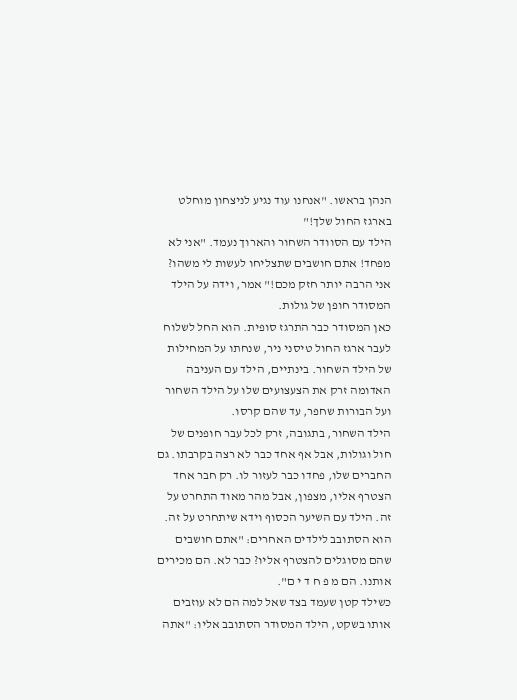הנהן בראשו. "אנחנו עוד נגיע לניצחון מוחלט בארגז החול שלך!"
הילד עם הסוודר השחור והארוך נעמד. "אני לא מפחד! אתם חושבים שתצליחו לעשות לי משהו? אני הרבה יותר חזק מכם!" אמר, וידה על הילד המסודר חופן של גולות.
כאן המסודר כבר התרגז סופית. הוא החל לשלוח לעבר ארגז החול טיסני ניר, שנחתו על המחילות של הילד השחור. בינתיים, הילד עם העניבה האדומה זרק את הצעצועים שלו על הילד השחור ועל הבורות שחפר, עד שהם קרסו.
הילד השחור, בתגובה, זרק לכל עבר חופנים של חול וגולות, אבל אף אחד כבר לא רצה בקרבתו. גם החברים שלו, פחדו כבר לעזור לו. רק חבר אחד הצטרף אליו, מצפון, אבל מהר מאוד התחרט על זה. הילד עם השיער הכסוף וידא שיתחרט על זה. הוא הסתובב לילדים האחרים: "אתם חושבים שהם מסוגלים להצטרף אליו? כבר לא. הם מכירים אותנו. הם מ פ ח ד י ם".
כשילד קטן שעמד בצד שאל למה הם לא עוזבים אותו בשקט, הילד המסודר הסתובב אליו: "אתה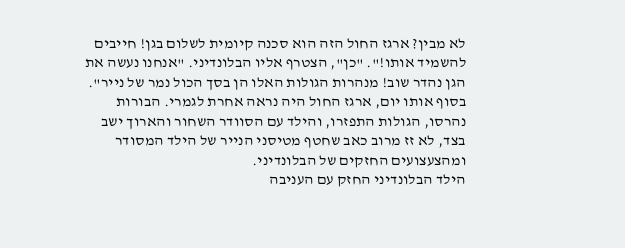לא מבין? ארגז החול הזה הוא סכנה קיומית לשלום בגן! חייבים להשמיד אותו!". "כן", הצטרף אליו הבלונדיני. "אנחנו נעשה את הגן נהדר שוב! מנהרות הגולות האלו הן בסך הכול נמר של נייר".
בסוף אותו יום, ארגז החול היה נראה אחרת לגמרי. הבורות נהרסו, הגולות התפזרו, והילד עם הסוודר השחור והארוך ישב בצד, לא זז מרוב כאב שחטף מטיסני הנייר של הילד המסודר ומהצעצועים החזקים של הבלונדיני.
הילד הבלונדיני החזק עם העניבה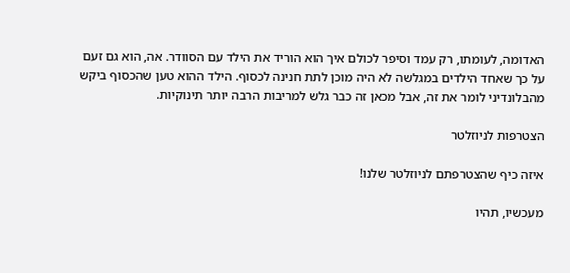האדומה, לעומתו, רק עמד וסיפר לכולם איך הוא הוריד את הילד עם הסוודר. אה, הוא גם זעם על כך שאחד הילדים במגלשה לא היה מוכן לתת חנינה לכסוף. הילד ההוא טען שהכסוף ביקש מהבלונדיני לומר את זה, אבל מכאן זה כבר גלש למריבות הרבה יותר תינוקיות.

הצטרפות לניוזלטר

איזה כיף שהצטרפתם לניוזלטר שלנו!

מעכשיו, תהיו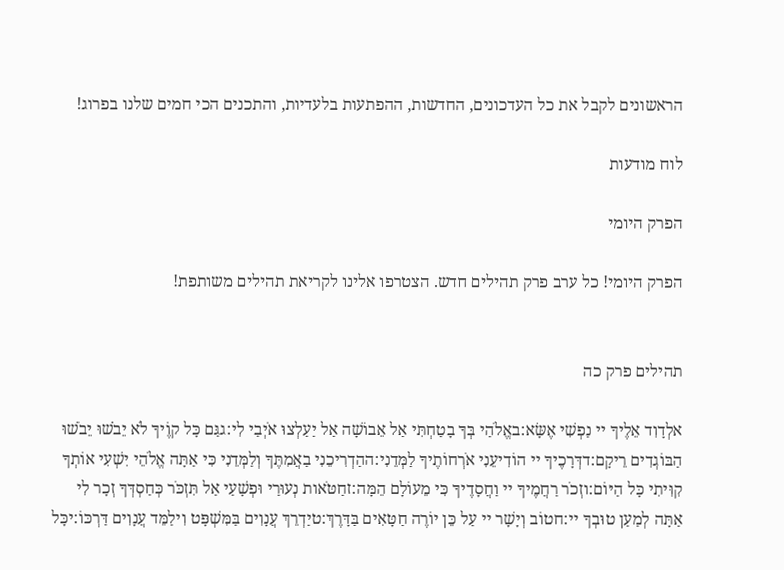הראשונים לקבל את כל העדכונים, החדשות, ההפתעות בלעדיות, והתכנים הכי חמים שלנו בפרוג!

לוח מודעות

הפרק היומי

הפרק היומי! כל ערב פרק תהילים חדש. הצטרפו אלינו לקריאת תהילים משותפת!


תהילים פרק כה

אלְדָוִד אֵלֶיךָ יי נַפְשִׁי אֶשָּׂא:באֱלֹהַי בְּךָ בָטַחְתִּי אַל אֵבוֹשָׁה אַל יַעַלְצוּ אֹיְבַי לִי:גגַּם כָּל קוֶֹיךָ לֹא יֵבֹשׁוּ יֵבֹשׁוּ הַבּוֹגְדִים רֵיקָם:דדְּרָכֶיךָ יי הוֹדִיעֵנִי אֹרְחוֹתֶיךָ לַמְּדֵנִי:ההַדְרִיכֵנִי בַאֲמִתֶּךָ וְלַמְּדֵנִי כִּי אַתָּה אֱלֹהֵי יִשְׁעִי אוֹתְךָ קִוִּיתִי כָּל הַיּוֹם:וזְכֹר רַחֲמֶיךָ יי וַחֲסָדֶיךָ כִּי מֵעוֹלָם הֵמָּה:זחַטֹּאות נְעוּרַי וּפְשָׁעַי אַל תִּזְכֹּר כְּחַסְדְּךָ זְכָר לִי אַתָּה לְמַעַן טוּבְךָ יי:חטוֹב וְיָשָׁר יי עַל כֵּן יוֹרֶה חַטָּאִים בַּדָּרֶךְ:טיַדְרֵךְ עֲנָוִים בַּמִּשְׁפָּט וִילַמֵּד עֲנָוִים דַּרְכּוֹ:יכָּל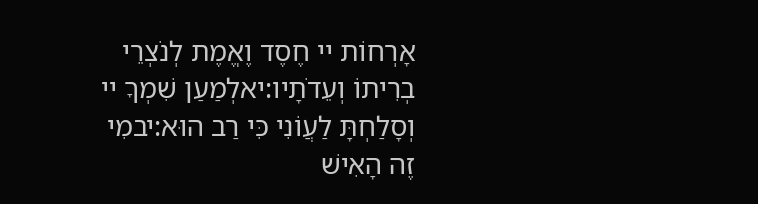אָרְחוֹת יי חֶסֶד וֶאֱמֶת לְנֹצְרֵי בְרִיתוֹ וְעֵדֹתָיו:יאלְמַעַן שִׁמְךָ יי וְסָלַחְתָּ לַעֲוֹנִי כִּי רַב הוּא:יבמִי זֶה הָאִישׁ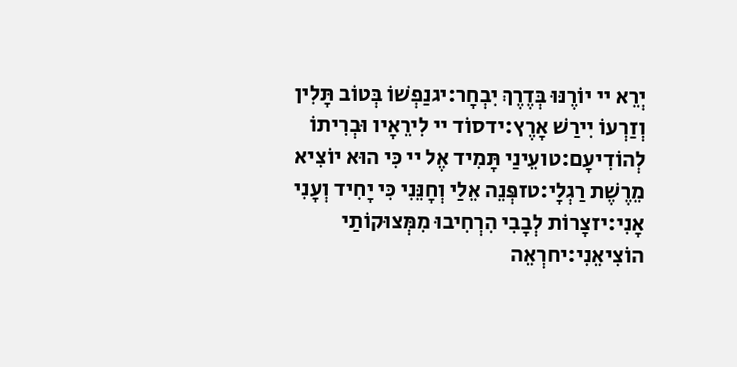יְרֵא יי יוֹרֶנּוּ בְּדֶרֶךְ יִבְחָר:יגנַפְשׁוֹ בְּטוֹב תָּלִין וְזַרְעוֹ יִירַשׁ אָרֶץ:ידסוֹד יי לִירֵאָיו וּבְרִיתוֹ לְהוֹדִיעָם:טועֵינַי תָּמִיד אֶל יי כִּי הוּא יוֹצִיא מֵרֶשֶׁת רַגְלָי:טזפְּנֵה אֵלַי וְחָנֵּנִי כִּי יָחִיד וְעָנִי אָנִי:יזצָרוֹת לְבָבִי הִרְחִיבוּ מִמְּצוּקוֹתַי הוֹצִיאֵנִי:יחרְאֵה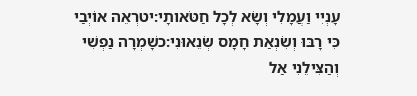עָנְיִי וַעֲמָלִי וְשָׂא לְכָל חַטֹּאותָי:יטרְאֵה אוֹיְבַי כִּי רָבּוּ וְשִׂנְאַת חָמָס שְׂנֵאוּנִי:כשָׁמְרָה נַפְשִׁי וְהַצִּילֵנִי אַל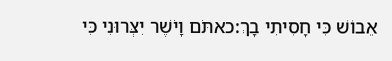אֵבוֹשׁ כִּי חָסִיתִי בָךְ:כאתֹּם וָיֹשֶׁר יִצְּרוּנִי כִּי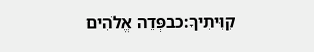קִוִּיתִיךָ:כבפְּדֵה אֱלֹהִים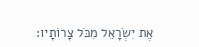אֶת יִשְׂרָאֵל מִכֹּל צָרוֹתָיו: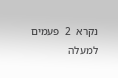נקרא  2  פעמים
למעלה